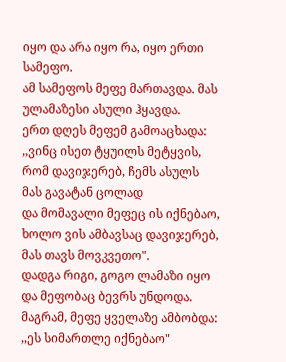იყო და არა იყო რა, იყო ერთი სამეფო.
ამ სამეფოს მეფე მართავდა. მას ულამაზესი ასული ჰყავდა.
ერთ დღეს მეფემ გამოაცხადა: ,,ვინც ისეთ ტყუილს მეტყვის, რომ დავიჯერებ, ჩემს ასულს მას გავატან ცოლად
და მომავალი მეფეც ის იქნებაო, ხოლო ვის ამბავსაც დავიჯერებ, მას თავს მოვკვეთო".
დადგა რიგი, გოგო ლამაზი იყო და მეფობაც ბევრს უნდოდა. მაგრამ, მეფე ყველაზე ამბობდა: ,,ეს სიმართლე იქნებაო"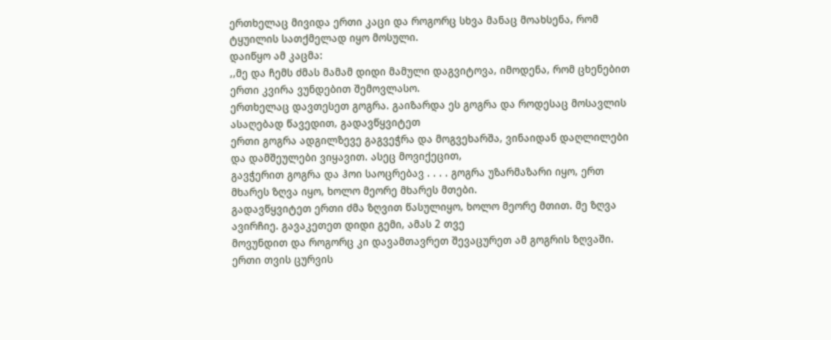ერთხელაც მივიდა ერთი კაცი და როგორც სხვა მანაც მოახსენა, რომ ტყუილის სათქმელად იყო მოსული.
დაიწყო ამ კაცმა:
,,მე და ჩემს ძმას მამამ დიდი მამული დაგვიტოვა, იმოდენა, რომ ცხენებით ერთი კვირა ვუნდებით შემოვლასო.
ერთხელაც დავთესეთ გოგრა. გაიზარდა ეს გოგრა და როდესაც მოსავლის ასაღებად წავედით, გადავწყვიტეთ
ერთი გოგრა ადგილზევე გაგვეჭრა და მოგვეხარშა, ვინაიდან დაღლილები და დამშეულები ვიყავით. ასეც მოვიქეცით,
გავჭერით გოგრა და ჰოი საოცრებავ . . . . გოგრა უზარმაზარი იყო, ერთ მხარეს ზღვა იყო, ხოლო მეორე მხარეს მთები.
გადავწყვიტეთ ერთი ძმა ზღვით წასულიყო, ხოლო მეორე მთით. მე ზღვა ავირჩიე. გავაკეთეთ დიდი გემი, ამას 2 თვე
მოვუნდით და როგორც კი დავამთავრეთ შევაცურეთ ამ გოგრის ზღვაში. ერთი თვის ცურვის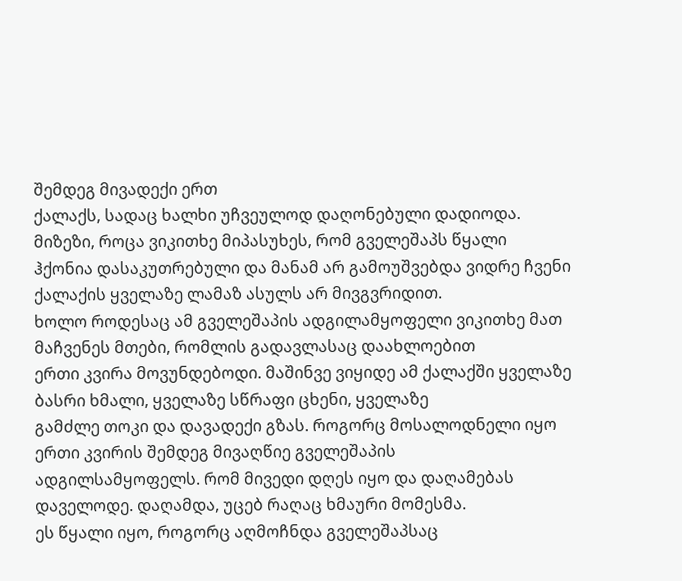შემდეგ მივადექი ერთ
ქალაქს, სადაც ხალხი უჩვეულოდ დაღონებული დადიოდა. მიზეზი, როცა ვიკითხე მიპასუხეს, რომ გველეშაპს წყალი
ჰქონია დასაკუთრებული და მანამ არ გამოუშვებდა ვიდრე ჩვენი ქალაქის ყველაზე ლამაზ ასულს არ მივგვრიდით.
ხოლო როდესაც ამ გველეშაპის ადგილამყოფელი ვიკითხე მათ მაჩვენეს მთები, რომლის გადავლასაც დაახლოებით
ერთი კვირა მოვუნდებოდი. მაშინვე ვიყიდე ამ ქალაქში ყველაზე ბასრი ხმალი, ყველაზე სწრაფი ცხენი, ყველაზე
გამძლე თოკი და დავადექი გზას. როგორც მოსალოდნელი იყო ერთი კვირის შემდეგ მივაღწიე გველეშაპის
ადგილსამყოფელს. რომ მივედი დღეს იყო და დაღამებას დაველოდე. დაღამდა, უცებ რაღაც ხმაური მომესმა.
ეს წყალი იყო, როგორც აღმოჩნდა გველეშაპსაც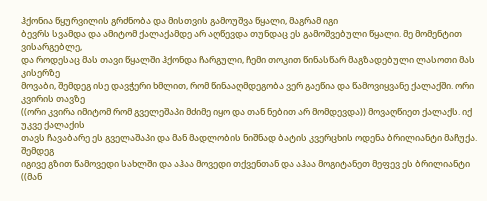ჰქონია წყურვილის გრძნობა და მისთვის გამოუშვა წყალი, მაგრამ იგი
ბევრს სვამდა და ამიტომ ქალაქამდე არ აღწევდა თუნდაც ეს გამოშვებული წყალი. მე მომენტით ვისარგებლე,
და როდესაც მას თავი წყალში ჰქონდა ჩარგული, ჩემი თოკით წინასწარ მაგზადებული ლასოთი მას კისერზე
მოვაბი, შემდეგ ისე დავჭერი ხმლით, რომ წინააღმდეგობა ვერ გაეწია და წამოვიყვანე ქალაქში. ორი კვირის თავზე
((ორი კვირა იმიტომ რომ გველეშაპი მძიმე იყო და თან ნებით არ მომდევდა)) მოვაღწიეთ ქალაქს. იქ უკვე ქალაქის
თავს ჩავაბარე ეს გველაშაპი და მან მადლობის ნიშნად ბატის კვერცხის ოდენა ბრილიანტი მაჩუქა. შემდეგ
იგივე გზით წამოვედი სახლში და აჰაა მოვედი თქვენთან და აჰაა მოგიტანეთ მეფევ ეს ბრილიანტი ((მან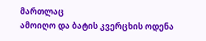მართლაც
ამოიღო და ბატის კვერცხის ოდენა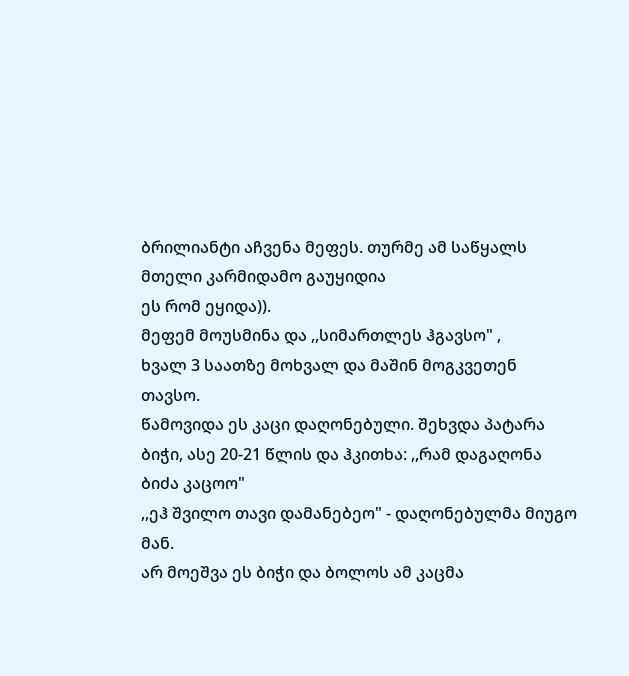ბრილიანტი აჩვენა მეფეს. თურმე ამ საწყალს მთელი კარმიდამო გაუყიდია
ეს რომ ეყიდა)).
მეფემ მოუსმინა და ,,სიმართლეს ჰგავსო" ,
ხვალ 3 საათზე მოხვალ და მაშინ მოგკვეთენ თავსო.
წამოვიდა ეს კაცი დაღონებული. შეხვდა პატარა ბიჭი, ასე 20-21 წლის და ჰკითხა: ,,რამ დაგაღონა ბიძა კაცოო"
,,ეჰ შვილო თავი დამანებეო" - დაღონებულმა მიუგო მან.
არ მოეშვა ეს ბიჭი და ბოლოს ამ კაცმა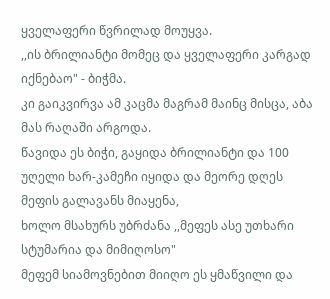ყველაფერი წვრილად მოუყვა.
,,ის ბრილიანტი მომეც და ყველაფერი კარგად იქნებაო" - ბიჭმა.
კი გაიკვირვა ამ კაცმა მაგრამ მაინც მისცა, აბა მას რაღაში არგოდა.
წავიდა ეს ბიჭი, გაყიდა ბრილიანტი და 100 უღელი ხარ-კამეჩი იყიდა და მეორე დღეს მეფის გალავანს მიაყენა,
ხოლო მსახურს უბრძანა ,,მეფეს ასე უთხარი სტუმარია და მიმიღოსო"
მეფემ სიამოვნებით მიიღო ეს ყმაწვილი და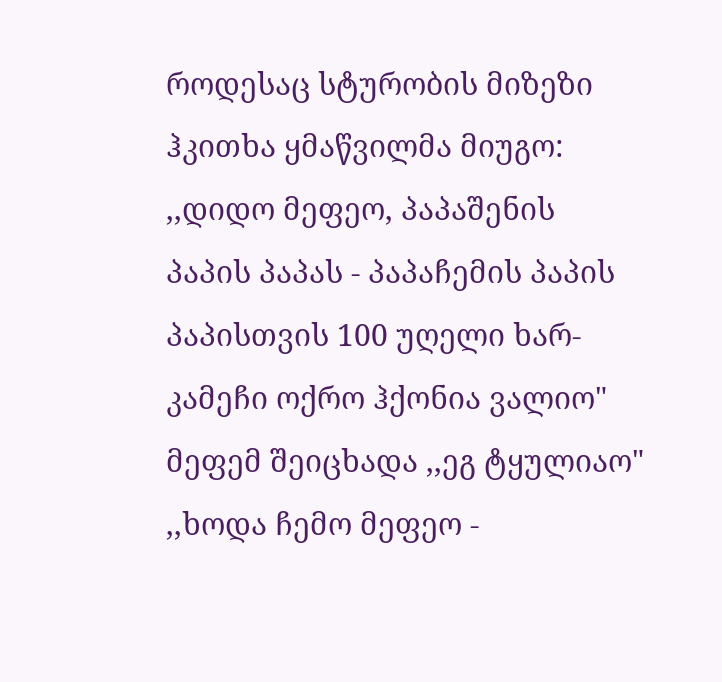როდესაც სტურობის მიზეზი ჰკითხა ყმაწვილმა მიუგო:
,,დიდო მეფეო, პაპაშენის პაპის პაპას - პაპაჩემის პაპის პაპისთვის 100 უღელი ხარ-კამეჩი ოქრო ჰქონია ვალიო"
მეფემ შეიცხადა ,,ეგ ტყულიაო"
,,ხოდა ჩემო მეფეო -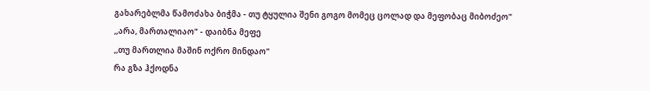გახარებლმა წამოძახა ბიჭმა - თუ ტყულია შენი გოგო მომეც ცოლად და მეფობაც მიბოძეო"
,,არა, მართალიაო" - დაიბნა მეფე
,,თუ მართლია მაშინ ოქრო მინდაო"
რა გზა ჰქოდნა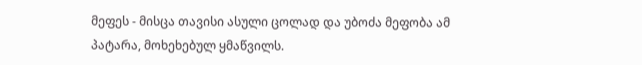მეფეს - მისცა თავისი ასული ცოლად და უბოძა მეფობა ამ პატარა, მოხეხებულ ყმაწვილს.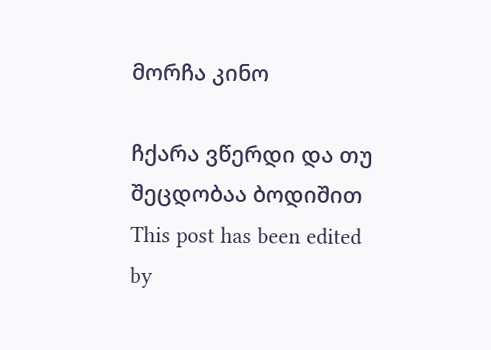მორჩა კინო

ჩქარა ვწერდი და თუ შეცდობაა ბოდიშით
This post has been edited by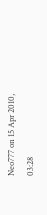Neo777 on 15 Apr 2010, 03:28